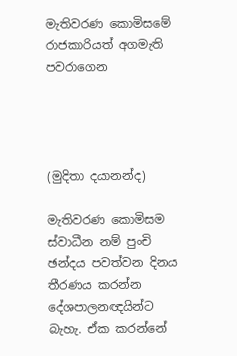මැතිවරණ කොමිසමේ රාජකාරියත් අගමැති පවරාගෙන




(මුදිතා දයානන්ද)

මැතිවරණ කොමිසම ස්වාධීන නම් පුංචි ඡන්දය පවත්වන දිනය තීරණය කරන්න දේශපාලනඥයින්ට බැහැ. ඒක කරන්නේ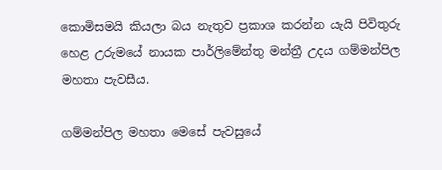කොමිසමයි කියලා බය නැතුව ප්‍රකාශ කරන්න යැයි පිවිතුරු හෙළ උරුමයේ නායක පාර්ලිමේන්තු මන්ත්‍රී උදය ගම්මන්පිල මහතා පැවසීය.

ගම්මන්පිල මහතා මෙසේ පැවසුයේ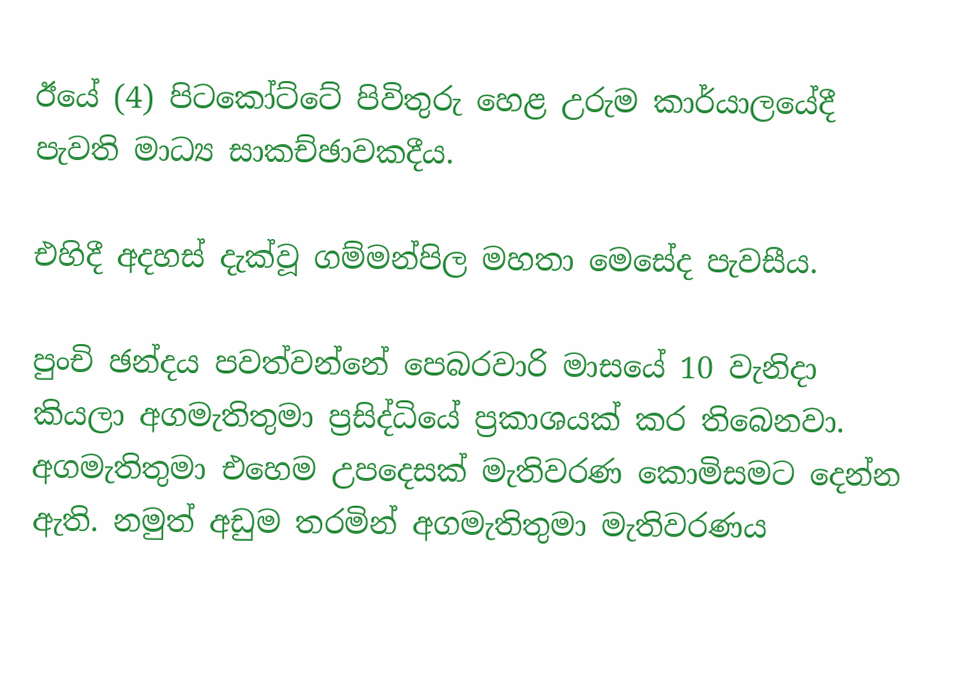ඊයේ (4) පිටකෝට්ටේ පිවිතුරු හෙළ උරුම කාර්යාලයේදී පැවති මාධ්‍ය සාකච්ඡාවකදීය.

එහිදී අදහස් දැක්වූ ගම්මන්පිල මහතා මෙසේද පැවසීය.

පුංචි ඡන්දය පවත්වන්නේ පෙබරවාරි මාසයේ 10 වැනිදා කියලා අගමැතිතුමා ප්‍රසිද්ධියේ ප්‍රකාශයක් කර තිබෙනවා. අගමැතිතුමා එහෙම උපදෙසක් මැතිවරණ කොමිසමට දෙන්න ඇති. නමුත් අඩුම තරමින් අගමැතිතුමා මැතිවරණය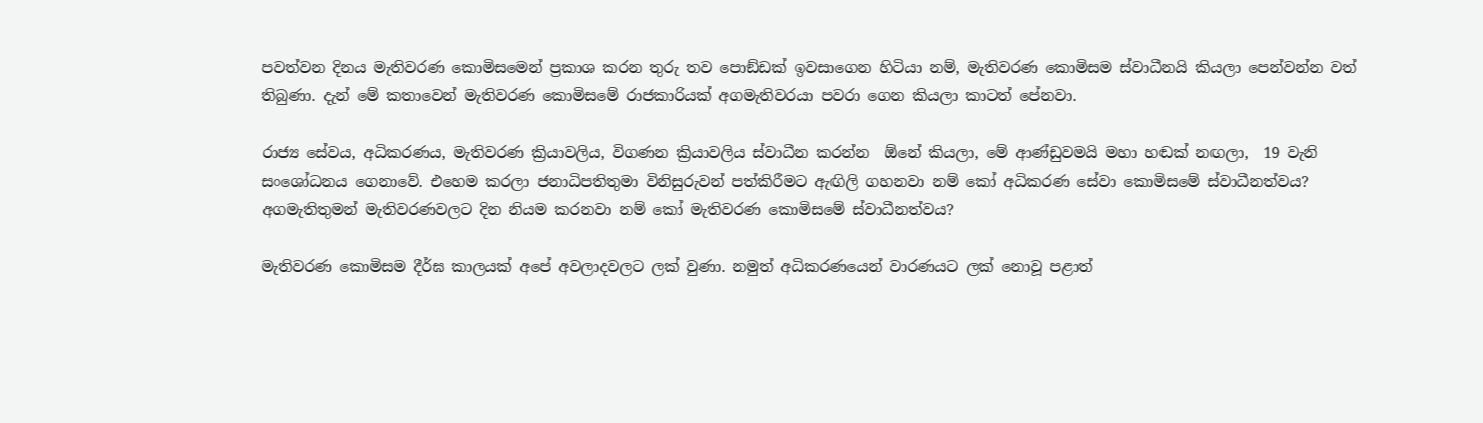පවත්වන දිනය මැතිවරණ කොමිසමෙන් ප්‍රකාශ කරන තුරු තව පොඞ්ඩක් ඉවසාගෙන හිටියා නම්, මැතිවරණ කොමිසම ස්වාධීනයි කියලා පෙන්වන්න වත් තිබුණා. දැන් මේ කතාවෙන් මැතිවරණ කොමිසමේ රාජකාරියක් අගමැතිවරයා පවරා ගෙන කියලා කාටත් පේනවා.

රාජ්‍ය සේවය, අධිකරණය, මැතිවරණ ක්‍රියාවලිය, විගණන ක්‍රියාවලිය ස්වාධීන කරන්න  ඕනේ කියලා, මේ ආණ්ඩුවමයි මහා හඬක් නඟලා,  19 වැනි සංශෝධනය ගෙනාවේ. එහෙම කරලා ජනාධිපතිතුමා විනිසුරුවන් පත්කිරීමට ඇඟිලි ගහනවා නම් කෝ අධිකරණ සේවා කොමිසමේ ස්වාධීනත්වය? අගමැතිතුමන් මැතිවරණවලට දින නියම කරනවා නම් කෝ මැතිවරණ කොමිසමේ ස්වාධීනත්වය?

මැතිවරණ කොමිසම දීර්ඝ කාලයක් අපේ අවලාදවලට ලක් වුණා. නමුත් අධිකරණයෙන් වාරණයට ලක් නොවූ පළාත්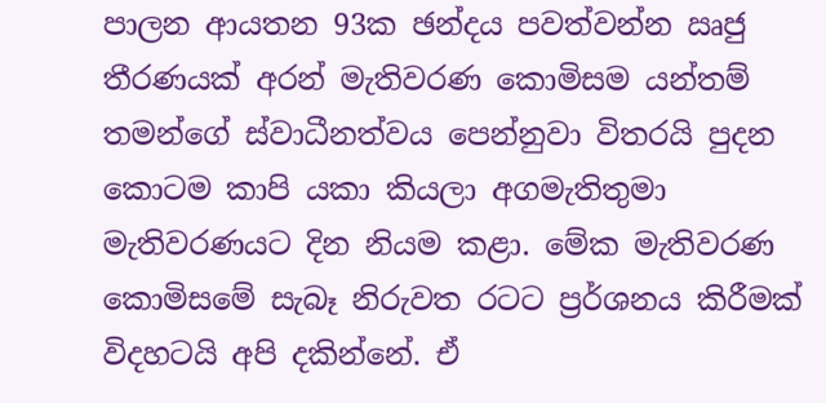පාලන ආයතන 93ක ඡන්දය පවත්වන්න ඍජු තීරණයක් අරන් මැතිවරණ කොමිසම යන්තම් තමන්ගේ ස්වාධීනත්වය පෙන්නුවා විතරයි පුදන කොටම කාපි යකා කියලා අගමැතිතුමා මැතිවරණයට දින නියම කළා. මේක මැතිවරණ කොමිසමේ සැබෑ නිරුවත රටට ප්‍රර්ශනය කිරීමක් විදහටයි අපි දකින්නේ. ඒ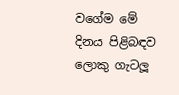වගේම මේ දිනය පිළිබඳව ලොකු ගැටලූ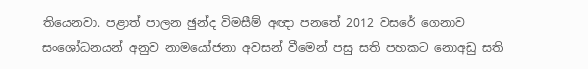තියෙනවා. පළාත් පාලන ඡුන්ද විමසීම් අඥා පනතේ 2012 වසරේ ගෙනාව සංශෝධනයන් අනුව නාමයෝජනා අවසන් වීමෙන් පසු සති පහකට නොඅඩු සති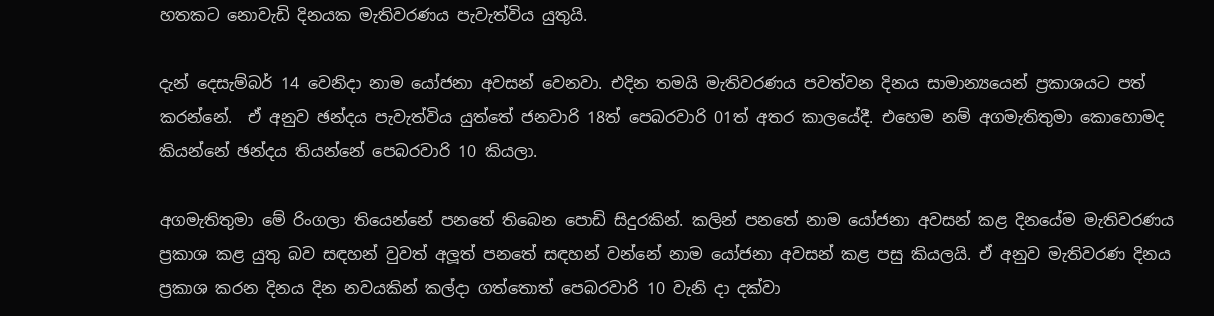හතකට නොවැඩි දිනයක මැතිවරණය පැවැත්විය යුතුයි.

දැන් දෙසැම්බර් 14 වෙනිදා නාම යෝජනා අවසන් වෙනවා. එදින තමයි මැතිවරණය පවත්වන දිනය සාමාන්‍යයෙන් ප්‍රකාශයට පත් කරන්නේ.  ඒ අනුව ඡන්දය පැවැත්විය යුත්තේ ජනවාරි 18ත් පෙබරවාරි 01ත් අතර කාලයේදී. එහෙම නම් අගමැතිතුමා කොහොමද කියන්නේ ඡන්දය තියන්නේ පෙබරවාරි 10 කියලා.

අගමැතිතුමා මේ රිංගලා තියෙන්නේ පනතේ තිබෙන පොඩි සිදුරකින්. කලින් පනතේ නාම යෝජනා අවසන් කළ දිනයේම මැතිවරණය ප්‍රකාශ කළ යුතු බව සඳහන් වුවත් අලූත් පනතේ සඳහන් වන්නේ නාම යෝජනා අවසන් කළ පසු කියලයි. ඒ අනුව මැතිවරණ දිනය ප්‍රකාශ කරන දිනය දින නවයකින් කල්දා ගත්තොත් පෙබරවාරි 10 වැනි දා දක්වා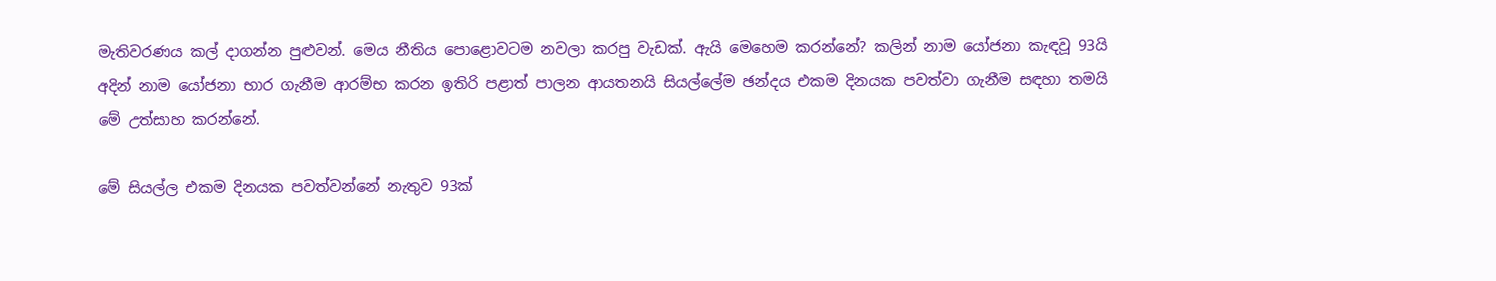මැතිවරණය කල් දාගන්න පුළුවන්. මෙය නීතිය පොළොවටම නවලා කරපු වැඩක්. ඇයි මෙහෙම කරන්නේ? කලින් නාම යෝජනා කැඳවූ 93යි අදින් නාම යෝජනා භාර ගැනීම ආරම්භ කරන ඉතිරි පළාත් පාලන ආයතනයි සියල්ලේම ඡන්දය එකම දිනයක පවත්වා ගැනීම සඳහා තමයි මේ උත්සාහ කරන්නේ.

මේ සියල්ල එකම දිනයක පවත්වන්නේ නැතුව 93ක්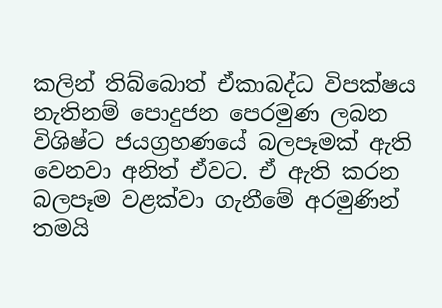කලින් තිබ්බොත් ඒකාබද්ධ විපක්ෂය නැතිනම් පොදුජන පෙරමුණ ලබන විශිෂ්ට ජයග්‍රහණයේ බලපෑමක් ඇති වෙනවා අනිත් ඒවට. ඒ ඇති කරන බලපෑම වළක්වා ගැනීමේ අරමුණින් තමයි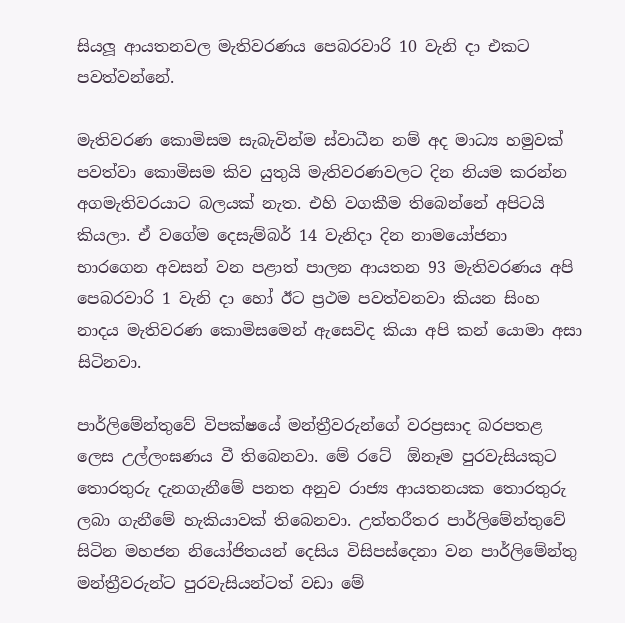සියලූ ආයතනවල මැතිවරණය පෙබරවාරි 10 වැනි දා එකට පවත්වන්නේ.

මැතිවරණ කොමිසම සැබැවින්ම ස්වාධීන නම් අද මාධ්‍ය හමුවක් පවත්වා කොමිසම කිව යුතුයි මැතිවරණවලට දින නියම කරන්න අගමැතිවරයාට බලයක් නැත. එහි වගකීම තිබෙන්නේ අපිටයි කියලා. ඒ වගේම දෙසැම්බර් 14 වැනිදා දින නාමයෝජනා භාරගෙන අවසන් වන පළාත් පාලන ආයතන 93 මැතිවරණය අපි පෙබරවාරි 1 වැනි දා හෝ ඊට ප්‍රථම පවත්වනවා කියන සිංහ නාදය මැතිවරණ කොමිසමෙන් ඇසෙවිද කියා අපි කන් යොමා අසා සිටිනවා.

පාර්ලිමේන්තුවේ විපක්ෂයේ මන්ත්‍රීවරුන්ගේ වරප්‍රසාද බරපතළ ලෙස උල්ලංඝණය වී තිබෙනවා. මේ රටේ  ඕනෑම පුරවැසියකුට තොරතුරු දැනගැනීමේ පනත අනුව රාජ්‍ය ආයතනයක තොරතුරු ලබා ගැනීමේ හැකියාවක් තිබෙනවා. උත්තරීතර පාර්ලිමේන්තුවේ සිටින මහජන නියෝජිතයන් දෙසිය විසිපස්දෙනා වන පාර්ලිමේන්තු මන්ත්‍රීවරුන්ට පුරවැසියන්ටත් වඩා මේ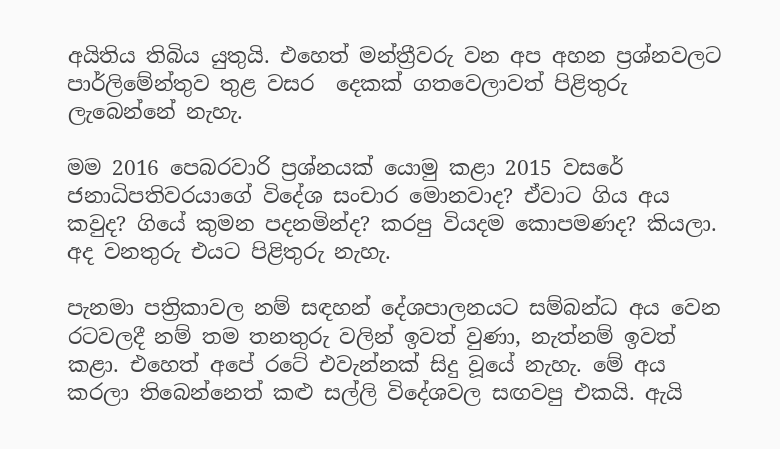අයිතිය තිබිය යුතුයි. එහෙත් මන්ත්‍රීවරු වන අප අහන ප්‍රශ්නවලට පාර්ලිමේන්තුව තුළ වසර  දෙකක් ගතවෙලාවත් පිළිතුරු ලැබෙන්නේ නැහැ.

මම 2016 පෙබරවාරි ප්‍රශ්නයක් යොමු කළා 2015 වසරේ ජනාධිපතිවරයාගේ විදේශ සංචාර මොනවාද? ඒවාට ගිය අය කවුද? ගියේ කුමන පදනමින්ද? කරපු වියදම කොපමණද? කියලා. අද වනතුරු එයට පිළිතුරු නැහැ.

පැනමා පත්‍රිකාවල නම් සඳහන් දේශපාලනයට සම්බන්ධ අය වෙන රටවලදී නම් තම තනතුරු වලින් ඉවත් වුණා, නැත්නම් ඉවත් කළා. එහෙත් අපේ රටේ එවැන්නක් සිදු වූයේ නැහැ. මේ අය කරලා තිබෙන්නෙත් කළු සල්ලි විදේශවල සඟවපු එකයි. ඇයි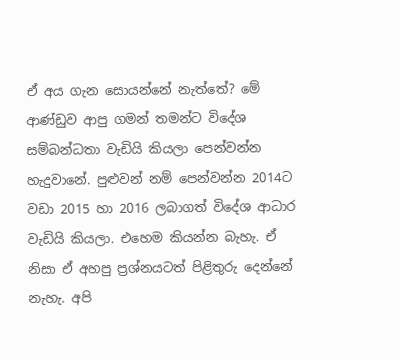ඒ අය ගැන සොයන්නේ නැත්තේ? මේ ආණ්ඩුව ආපු ගමන් තමන්ට විදේශ සම්බන්ධතා වැඩියි කියලා පෙන්වන්න හැදුවානේ. පුළුවන් නම් පෙන්වන්න 2014ට වඩා 2015 හා 2016 ලබාගත් විදේශ ආධාර වැඩියි කියලා. එහෙම කියන්න බැහැ. ඒ නිසා ඒ අහපු ප්‍රශ්නයටත් පිළිතුරු දෙන්නේ නැහැ. අපි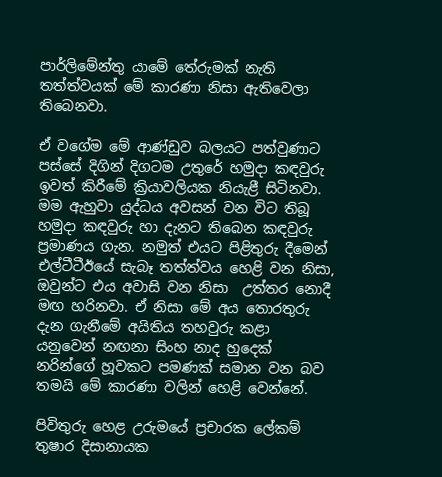පාර්ලිමේන්තු යාමේ තේරුමක් නැති තත්ත්වයක් මේ කාරණා නිසා ඇතිවෙලා තිබෙනවා.

ඒ වගේම මේ ආණ්ඩුව බලයට පත්වුණාට පස්සේ දිගින් දිගටම උතුරේ හමුදා කඳවුරු ඉවත් කිරීමේ ක්‍රියාවලියක නියැළී සිටිනවා.  මම ඇහුවා යුද්ධය අවසන් වන විට තිබූ හමුදා කඳවුරු හා දැනට තිබෙන කඳවුරු ප්‍රමාණය ගැන. නමුත් එයට පිළිතුරු දීමෙන් එල්ටීටීඊයේ සැබෑ තත්ත්වය හෙළි වන නිසා, ඔවුන්ට එය අවාසි වන නිසා  උත්තර නොදී මඟ හරිනවා. ඒ නිසා මේ අය තොරතුරු දැන ගැනීමේ අයිතිය තහවුරු කළා යනුවෙන් නඟනා සිංහ නාද හුදෙක් නරින්ගේ හූවකට පමණක් සමාන වන බව තමයි මේ කාරණා වලින් හෙළි වෙන්නේ.

පිවිතුරු හෙළ උරුමයේ ප්‍රචාරක ලේකම් තුෂාර දිසානායක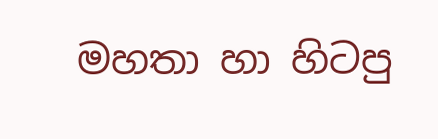මහතා හා හිටපු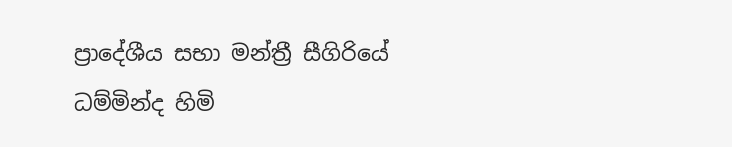ප්‍රාදේශීය සභා මන්ත්‍රී සීගිරියේ ධම්මින්ද හිමි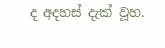ද අදහස් දැක් වූහ.